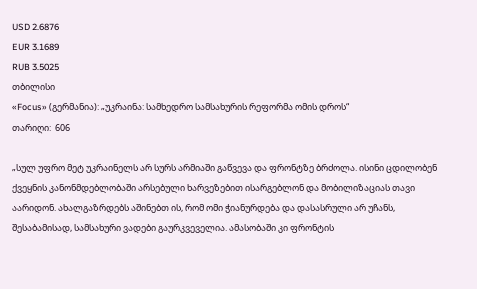USD 2.6876
EUR 3.1689
RUB 3.5025
თბილისი
«Focus» (გერმანია): „უკრაინა: სამხედრო სამსახურის რეფორმა ომის დროს“
თარიღი:  606

„სულ უფრო მეტ უკრაინელს არ სურს არმიაში გაწვევა და ფრონტზე ბრძოლა. ისინი ცდილობენ ქვეყნის კანონმდებლობაში არსებული ხარვეზებით ისარგებლონ და მობილიზაციას თავი აარიდონ. ახალგაზრდებს აშინებთ ის, რომ ომი ჭიანურდება და დასასრული არ უჩანს, შესაბამისად, სამსახური ვადები გაურკვეველია. ამასობაში კი ფრონტის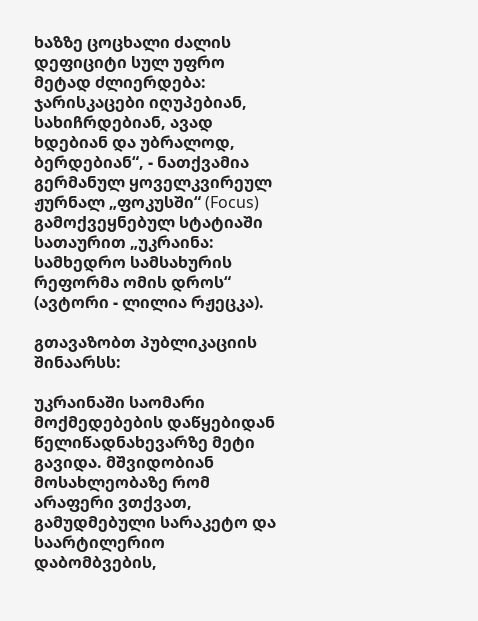ხაზზე ცოცხალი ძალის დეფიციტი სულ უფრო მეტად ძლიერდება: ჯარისკაცები იღუპებიან, სახიჩრდებიან, ავად ხდებიან და უბრალოდ, ბერდებიან“, - ნათქვამია გერმანულ ყოველკვირეულ ჟურნალ „ფოკუსში“ (Focus) გამოქვეყნებულ სტატიაში სათაურით „უკრაინა: სამხედრო სამსახურის რეფორმა ომის დროს“ (ავტორი - ლილია რჟეცკა).

გთავაზობთ პუბლიკაციის შინაარსს:

უკრაინაში საომარი მოქმედებების დაწყებიდან წელიწადნახევარზე მეტი გავიდა. მშვიდობიან მოსახლეობაზე რომ არაფერი ვთქვათ, გამუდმებული სარაკეტო და საარტილერიო დაბომბვების,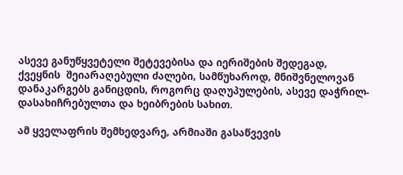ასევე განუწყვეტელი შეტევებისა და იერიშების შედეგად, ქვეყნის  შეიარაღებული ძალები, სამწუხაროდ, მნიშვნელოვან დანაკარგებს განიცდის, როგორც დაღუპულების, ასევე დაჭრილ-დასახიჩრებულთა და ხეიბრების სახით.

ამ ყველაფრის შემხედვარე, არმიაში გასაწვევის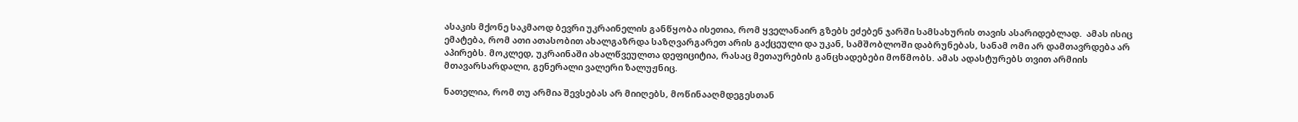ასაკის მქონე საკმაოდ ბევრი უკრაინელის განწყობა ისეთია, რომ ყველანაირ გზებს ეძებენ ჯარში სამსახურის თავის ასარიდებლად.  ამას ისიც ემატება, რომ ათი ათასობით ახალგაზრდა საზღვარგარეთ არის გაქცეული და უკან, სამშობლოში დაბრუნებას, სანამ ომი არ დამთავრდება არ აპირებს. მოკლედ, უკრაინაში ახალწვეულთა დეფიციტია, რასაც მეთაურების განცხადებები მოწმობს. ამას ადასტურებს თვით არმიის მთავარსარდალი, გენერალი ვალერი ზალუჟნიც.

ნათელია, რომ თუ არმია შევსებას არ მიიღებს, მოწინააღმდეგესთან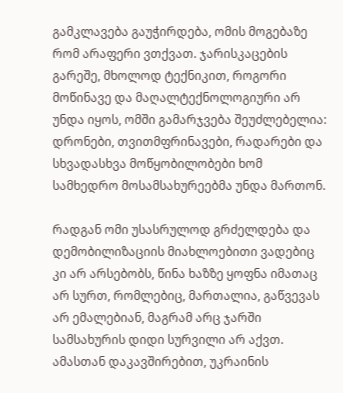გამკლავება გაუჭირდება, ომის მოგებაზე რომ არაფერი ვთქვათ. ჯარისკაცების გარეშე, მხოლოდ ტექნიკით, როგორი მოწინავე და მაღალტექნოლოგიური არ უნდა იყოს, ომში გამარჯვება შეუძლებელია: დრონები, თვითმფრინავები, რადარები და სხვადასხვა მოწყობილობები ხომ სამხედრო მოსამსახურეებმა უნდა მართონ.

რადგან ომი უსასრულოდ გრძელდება და დემობილიზაციის მიახლოებითი ვადებიც კი არ არსებობს, წინა ხაზზე ყოფნა იმათაც არ სურთ, რომლებიც, მართალია, გაწვევას არ ემალებიან, მაგრამ არც ჯარში სამსახურის დიდი სურვილი არ აქვთ. ამასთან დაკავშირებით, უკრაინის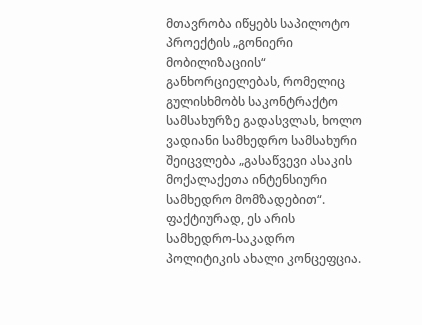მთავრობა იწყებს საპილოტო პროექტის „გონიერი მობილიზაციის“ განხორციელებას, რომელიც გულისხმობს საკონტრაქტო სამსახურზე გადასვლას, ხოლო ვადიანი სამხედრო სამსახური შეიცვლება „გასაწვევი ასაკის მოქალაქეთა ინტენსიური სამხედრო მომზადებით“. ფაქტიურად, ეს არის სამხედრო-საკადრო პოლიტიკის ახალი კონცეფცია.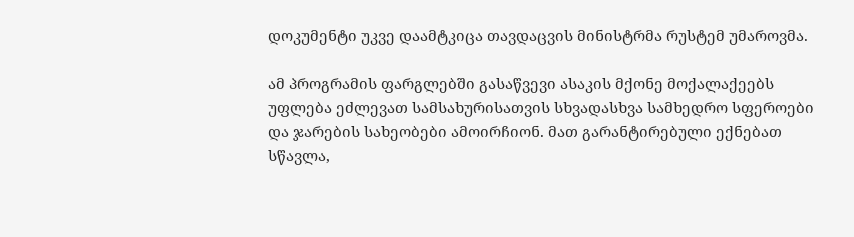დოკუმენტი უკვე დაამტკიცა თავდაცვის მინისტრმა რუსტემ უმაროვმა.

ამ პროგრამის ფარგლებში გასაწვევი ასაკის მქონე მოქალაქეებს უფლება ეძლევათ სამსახურისათვის სხვადასხვა სამხედრო სფეროები და ჯარების სახეობები ამოირჩიონ. მათ გარანტირებული ექნებათ სწავლა,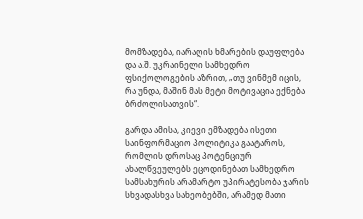მომზადება, იარაღის ხმარების დაუფლება და ა.შ. უკრაინელი სამხედრო ფსიქოლოგების აზრით, „თუ ვინმემ იცის, რა უნდა, მაშინ მას მეტი მოტივაცია ექნება ბრძოლისათვის“.

გარდა ამისა, კიევი ემზადება ისეთი საინფორმაციო პოლიტიკა გაატაროს, რომლის დროსაც პოტენციურ ახალწვეულებს ეცოდინებათ სამხედრო სამსახურის არამარტო უპირატესობა ჯარის სხვადასხვა სახეობებში, არამედ მათი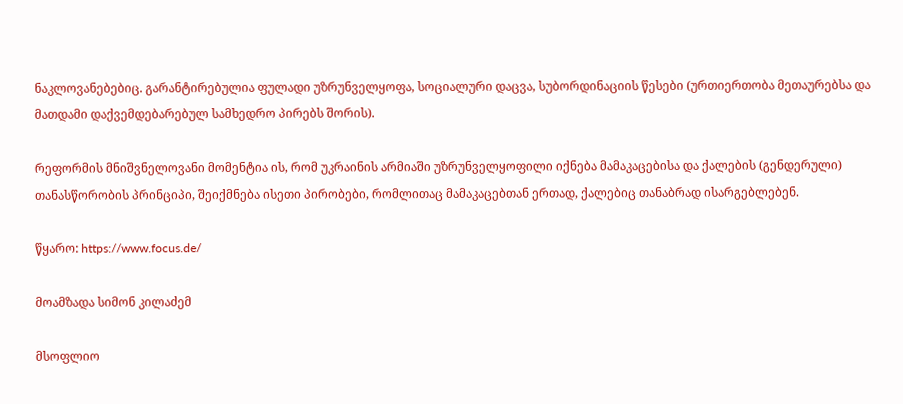ნაკლოვანებებიც. გარანტირებულია ფულადი უზრუნველყოფა, სოციალური დაცვა, სუბორდინაციის წესები (ურთიერთობა მეთაურებსა და მათდამი დაქვემდებარებულ სამხედრო პირებს შორის).

რეფორმის მნიშვნელოვანი მომენტია ის, რომ უკრაინის არმიაში უზრუნველყოფილი იქნება მამაკაცებისა და ქალების (გენდერული) თანასწორობის პრინციპი, შეიქმნება ისეთი პირობები, რომლითაც მამაკაცებთან ერთად, ქალებიც თანაბრად ისარგებლებენ.

წყარო: https://www.focus.de/

მოამზადა სიმონ კილაძემ

მსოფლიო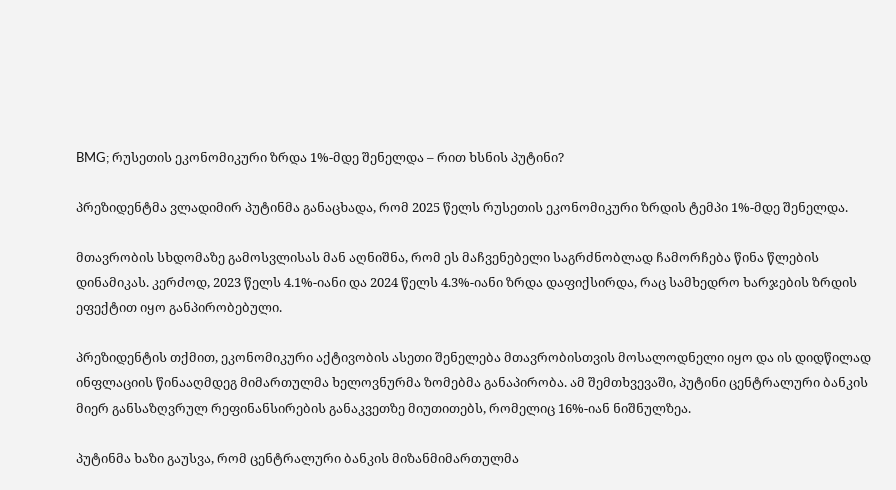BMG; რუსეთის ეკონომიკური ზრდა 1%-მდე შენელდა – რით ხსნის პუტინი?

პრეზიდენტმა ვლადიმირ პუტინმა განაცხადა, რომ 2025 წელს რუსეთის ეკონომიკური ზრდის ტემპი 1%-მდე შენელდა.

მთავრობის სხდომაზე გამოსვლისას მან აღნიშნა, რომ ეს მაჩვენებელი საგრძნობლად ჩამორჩება წინა წლების დინამიკას. კერძოდ, 2023 წელს 4.1%-იანი და 2024 წელს 4.3%-იანი ზრდა დაფიქსირდა, რაც სამხედრო ხარჯების ზრდის ეფექტით იყო განპირობებული.

პრეზიდენტის თქმით, ეკონომიკური აქტივობის ასეთი შენელება მთავრობისთვის მოსალოდნელი იყო და ის დიდწილად ინფლაციის წინააღმდეგ მიმართულმა ხელოვნურმა ზომებმა განაპირობა. ამ შემთხვევაში, პუტინი ცენტრალური ბანკის მიერ განსაზღვრულ რეფინანსირების განაკვეთზე მიუთითებს, რომელიც 16%-იან ნიშნულზეა.

პუტინმა ხაზი გაუსვა, რომ ცენტრალური ბანკის მიზანმიმართულმა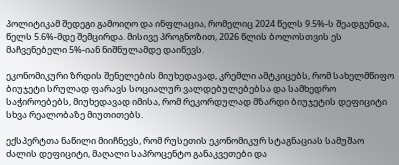პოლიტიკამ შედეგი გამოიღო და ინფლაცია, რომელიც 2024 წელს 9.5%-ს შეადგენდა, წელს 5.6%-მდე შემცირდა. მისივე პროგნოზით, 2026 წლის ბოლოსთვის ეს მაჩვენებელი 5%-იან ნიშნულამდე დაიწევს.

ეკონომიკური ზრდის შენელების მიუხედავად, კრემლი ამტკიცებს, რომ სახელმწიფო ბიუჯეტი სრულად ფარავს სოციალურ ვალდებულებებსა და სამხედრო საჭიროებებს, მიუხედავად იმისა, რომ რეკორდულად მზარდი ბიუჯეტის დეფიციტი სხვა რეალობაზე მიუთითებს.

ექსპერტთა ნაწილი მიიჩნევს, რომ რუსეთის ეკონომიკურ სტაგნაციას სამუშაო ძალის დეფიციტი, მაღალი საპროცენტო განაკვეთები და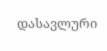დასავლური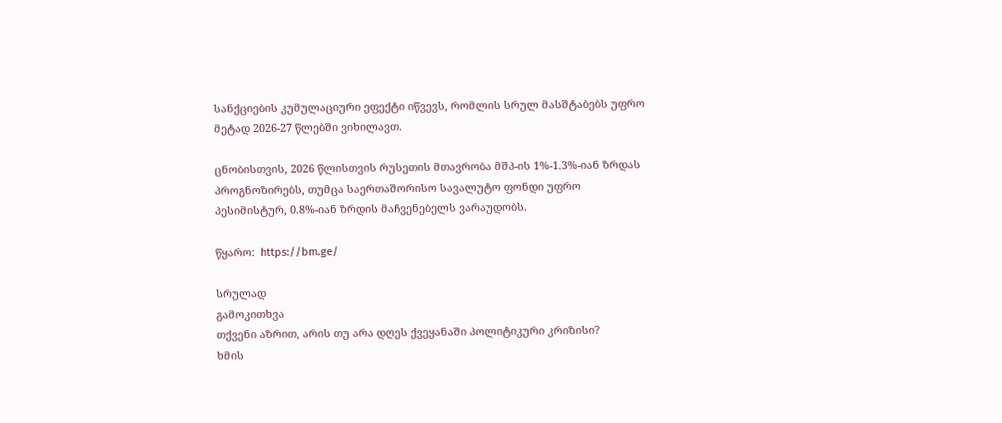სანქციების კუმულაციური ეფექტი იწვევს, რომლის სრულ მასშტაბებს უფრო მეტად 2026-27 წლებში ვიხილავთ.

ცნობისთვის, 2026 წლისთვის რუსეთის მთავრობა მშპ-ის 1%-1.3%-იან ზრდას პროგნოზირებს, თუმცა საერთაშორისო სავალუტო ფონდი უფრო პესიმისტურ, 0.8%-იან ზრდის მაჩვენებელს ვარაუდობს.

წყარო:  https://bm.ge/

სრულად
გამოკითხვა
თქვენი აზრით, არის თუ არა დღეს ქვეყანაში პოლიტიკური კრიზისი?
ხმის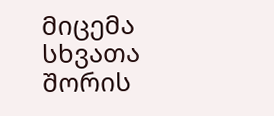მიცემა
სხვათა შორის